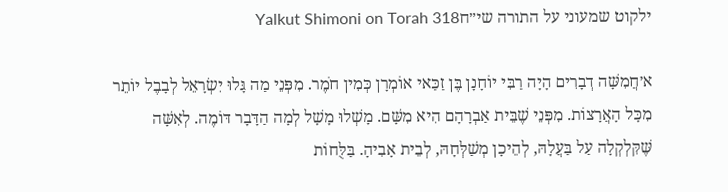ילקוט שמעוני על התורה שי״חYalkut Shimoni on Torah 318

א׳חֲמִשָּׁה דְבָרִים הָיָה רַבִּי יוֹחָנָן בֶּן זַכַּאי אוֹמְרָן כְּמִין חֹמֶר. מִפְּנֵי מַה גָּלוּ יִשְׂרָאֵל לְבָבֶל יוֹתֵר מִכָּל הָאֲרָצוֹת. מִפְּנֵי שֶׁבֵּית אַבְרָהָם הִיא מִשָּׁם. מָשְׁלוּ מָשָׁל לְמָה הַדָּבָר דּוֹמֶה. לְאִשָּׁה שֶּׁקִּלְקְלָה עַל בַּעֲלָהּ, לְהֵיכָן מְשַׁלְּחָהּ, לְבֵית אָבִיהָ. בַּלֻּחוֹת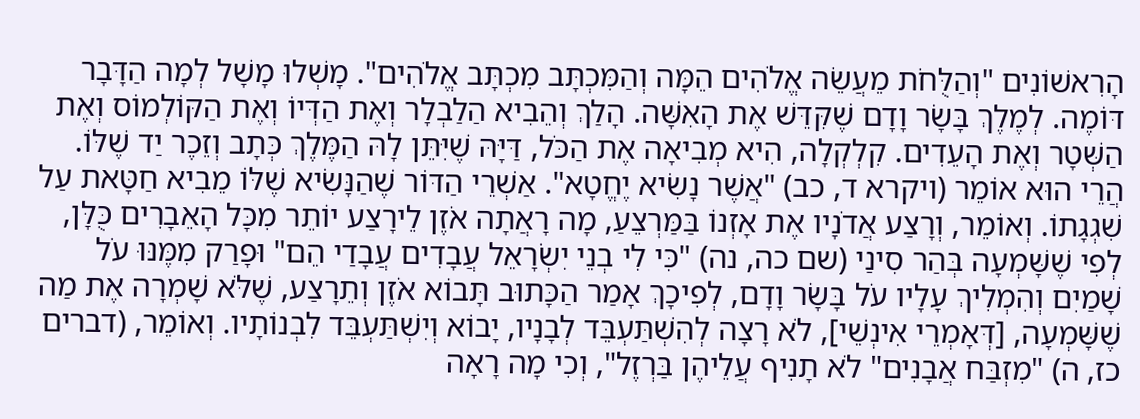הָרִאשׁוֹנִים "וְהַלֻּחֹת מֵעֲשֵׂה אֱלֹהִים הֵמָּה וְהַמִּכְתָּב מִכְתָּב אֱלֹהִים". מָשְׁלוּ מָשָׁל לְמָה הַדָּבָר דּוֹמֶה. לְמֶלֶךְ בָּשָׂר וָדָם שֶׁקִּדֵּשׁ אֶת הָאִשָּׁה. הָלַךְ וְהֵבִיא הַלַבְלָר וְאֶת הַדְּיוֹ וְאֶת הַקּוֹלְמוֹס וְאֶת הַשְּׁטָר וְאֶת הָעֵדִים. קִלְקְלָה, הִיא מְבִיאָה אֶת הַכֹּל, דַּיָּהּ שֶׁיִּתֵּן לָהּ הַמֶּלֶךְ כְּתָב וְזֵכֶר יַד שֶׁלּוֹ. הֲרֵי הוּא אוֹמֵר (ויקרא ד, כב) "אֲשֶׁר נָשִׂיא יֶחֱטָא". אַשְׁרֵי הַדּוֹר שֶׁהַנָּשִׂיא שֶׁלּוֹ מֵבִיא חַטָּאת עַל שִׁגְגָתוֹ. וְאוֹמֵר, וְרָצַע אֲדֹנָיו אֶת אָזְנוֹ בַּמַּרְצֵעַ, מָה רָאֲתָה אֹזֶן לֵירָצַע יוֹתֵר מִכָּל הָאֵבָרִים כֻּלָּן, לְפִי שֶׁשָּׁמְעָה בְּהַר סִינַי (שם כה, נה) "כִּי לִי בְנֵי יִשְׂרָאֵל עֲבָדִים עֲבָדַי הֵם" וּפָרַק מִמֶּנּוּ עֹל שָׁמַיִם וְהִמְלִיךְ עָלָיו עֹל בָּשָׂר וָדָם, לְפִיכָךְ אָמַר הַכָּתוּב תָּבוֹא אֹזֶן וְתֵרָצַע, שֶׁלֹּא שָׁמְרָה אֶת מַה שֶׁשָּׁמְעָה, [דְּאָמְרֵי אִינְשֵׁי], לֹא רָצָה לְהִשְׁתַּעְבֵּד לְבָנָיו, יָבוֹא וְיִשְׁתַּעְבֵּד לִבְנוֹתָיו. וְאוֹמֵר, (דברים כז, ה) "מִזְבַּח אֲבָנִים" לֹא תָנִיף עֲלֵיהֶן בַּרְזֶל", וְכִי מָה רָאָה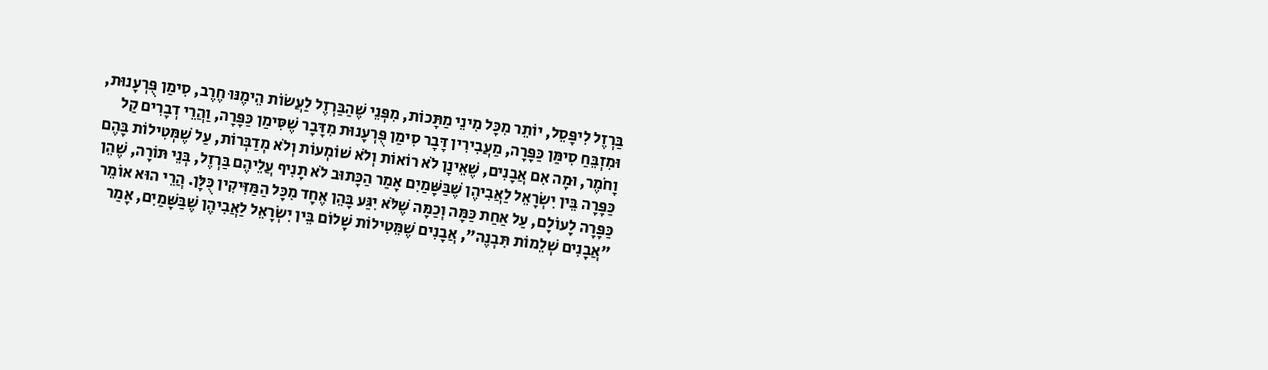בַּרְזֶל לִיפָּסֵל, יוֹתֵר מִכָּל מִינֵי מַתָּכוֹת, מִפְּנֵי שֶׁהַבַּרְזֶל לַעֲשׂוֹת הֵימֶנּוּ חֶרֶב, סִימַן פֻּרְעָנוּת, וּמִזְבֵּחַ סִימַּן כַּפָּרָה, מַעֲבִירִין דָּבָר סִימַן פֻּרְעָנוּת מִדָּבָר שֶׁסִּימַן כַּפָּרָה, וַהֲרֵי דְבָרִים קַל וָחֹמֶר, וּמָה אִם אֲבָנִים, שֶׁאֵינָן לֹא רוֹאוֹת וְלֹא שׁוֹמְעוֹת וְלֹא מְדַבְּרוֹת, עַל שֶׁמְּטִילוֹת בָּהֶם כַּפָּרָה בֵּין יִשְׂרָאֵל לַאֲבִיהֶן שֶׁבַּשָּׁמַיִם אָמַר הַכָּתוּב לֹא תָנִיף עֲלֵיהֶם בַּרְזֶל, בְּנֵי תּוֹרָה, שֶׁהֵן כַּפָּרָה לָעוֹלָם, עַל אַחַת כַּמָּה וְכַמָּה שֶׁלֹּא יִגַּע בָּהֵן אֶחָד מִכָּל הַמַּזִּיקִין כֻּלָּן. הֲרֵי הוּא אוֹמֵר "אֲבָנִים שְׁלֵמוֹת תִּבְנֶה", אֲבָנִים שֶׁמֵּטִילוֹת שָׁלוֹם בֵּין יִשְׂרָאֵל לַאֲבִיהֶן שֶׁבַּשָּׁמַיִם, אָמַר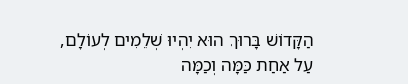הַקָּדוֹשׁ בָּרוּךְ הוּא יִהְיוּ שְׁלֵמִים לְעוֹלָם, עַל אַחַת כַּמָּה וְכַמָּה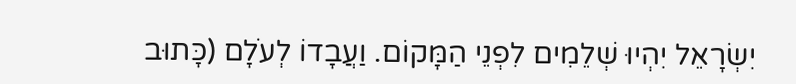יִשְׂרָאֵל יִהְיוּ שְׁלֵמִים לִפְנֵי הַמָּקוֹם. וַעֲבָדוֹ לְעֹלָם (כָּתוּב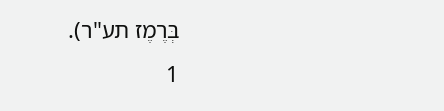בְּרֶמֶז תע"ר).
1